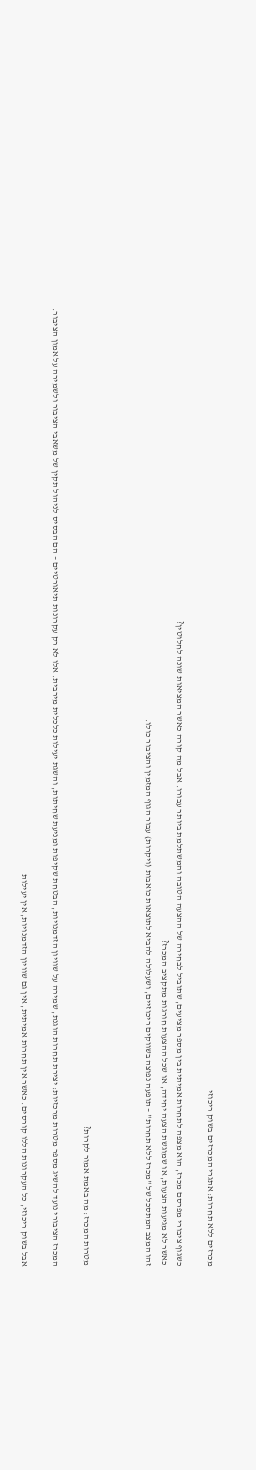מכרזים ללא תחרות: אתגרי המכרזים בשוק ריכוזי

כשגוף ציבורי מפרסם מכרז, הוא מצפה לתחרות אמיתית בין מספר מציעים, שתוביל לבחירה של ההצעה הטובה והמשתלמת ביותר עבורו. אבל מה קורה כאשר המציאות שונה לחלוטין?
כאשר לא מגיעות הצעות, או שמוגשת הצעה יחידה, או שכל ההצעות חורגות מתקציב המכרז?
זהו המצב המתסכל של "מכרז ללא תחרות" – תופעה נפוצה בשווקים ריכוזיים, ושעלולה להביא לתוצאות כואבות (ויקרות) עבור הגוף המזמין והציבור כולו.



מטרות המכרז: מה באמת אמור לקרות?

המכרז הציבורי נועד להשיג מספר מטרות מרכזיות: יצירת תחרות הוגנת, שמירה על שוויון הזדמנויות, הבטחת שקיפות ומניעת שחיתות, והשגת יעילות כלכלית מירבית. אלו לא רק עקרונות תיאורטיים – הם הבסיס לניהול תקין של משאבי הציבור ולשמירה על אמון הציבור.

אבל בשוק ריכוזי, כל העקרונות הללו קורסים. כאשר אין תחרות אמיתית, אין גם שוויון הזדמנויות, אין יעילות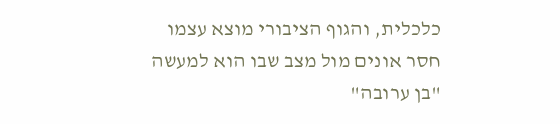כלכלית, והגוף הציבורי מוצא עצמו חסר אונים מול מצב שבו הוא למעשה "בן ערובה"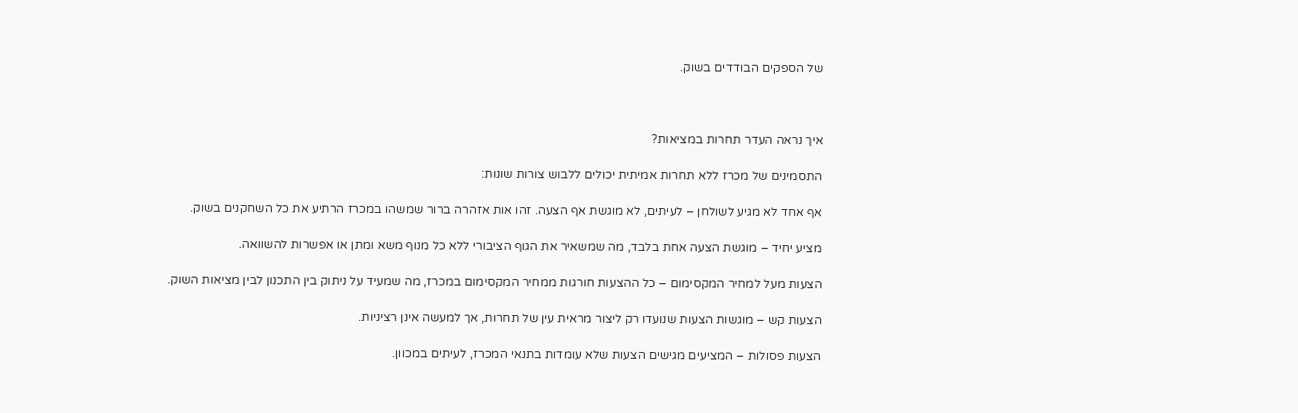של הספקים הבודדים בשוק.



איך נראה העדר תחרות במציאות?

התסמינים של מכרז ללא תחרות אמיתית יכולים ללבוש צורות שונות:

אף אחד לא מגיע לשולחן – לעיתים, לא מוגשת אף הצעה. זהו אות אזהרה ברור שמשהו במכרז הרתיע את כל השחקנים בשוק.

מציע יחיד – מוגשת הצעה אחת בלבד, מה שמשאיר את הגוף הציבורי ללא כל מנוף משא ומתן או אפשרות להשוואה.

הצעות מעל למחיר המקסימום – כל ההצעות חורגות ממחיר המקסימום במכרז, מה שמעיד על ניתוק בין התכנון לבין מציאות השוק.

הצעות קש – מוגשות הצעות שנועדו רק ליצור מראית עין של תחרות, אך למעשה אינן רציניות.

הצעות פסולות – המציעים מגישים הצעות שלא עומדות בתנאי המכרז, לעיתים במכוון.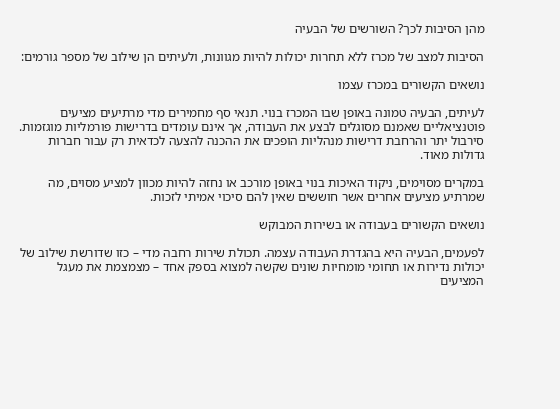מהן הסיבות לכך? השורשים של הבעיה

הסיבות למצב של מכרז ללא תחרות יכולות להיות מגוונות, ולעיתים הן שילוב של מספר גורמים:

נושאים הקשורים במכרז עצמו

לעיתים, הבעיה טמונה באופן שבו המכרז בנוי. תנאי סף מחמירים מדי מרתיעים מציעים פוטנציאליים שאמנם מסוגלים לבצע את העבודה, אך אינם עומדים בדרישות פורמליות מוגזמות. סירבול יתר והרחבת דרישות מנהליות הופכים את ההכנה להצעה לכדאית רק עבור חברות גדולות מאוד.

במקרים מסוימים, ניקוד האיכות בנוי באופן מורכב או נחזה להיות מכוון למציע מסוים, מה שמרתיע מציעים אחרים אשר חוששים שאין להם סיכוי אמיתי לזכות.

נושאים הקשורים בעבודה או בשירות המבוקש

לפעמים, הבעיה היא בהגדרת העבודה עצמה. תכולת שירות רחבה מדי – כזו שדורשת שילוב של יכולות נדירות או תחומי מומחיות שונים שקשה למצוא בספק אחד – מצמצמת את מעגל המציעים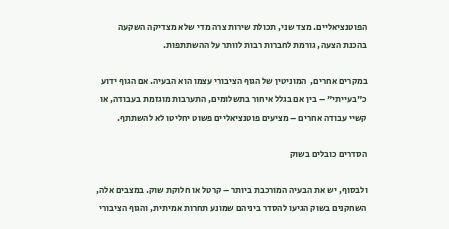הפוטנציאליים. מצד שני, תכולת שירות צרה מדי שלא מצדיקה השקעה בהכנת הצעה, גורמת לחברות רבות לוותר על ההשתתפות.

במקרים אחרים,  המוניטין של הגוף הציבורי עצמו הוא הבעיה. אם הגוף ידוע כ"בעייתי" – בין אם בגלל איחור בתשלומים, התערבות מוגזמת בעבודה, או קשיי עבודה אחרים – מציעים פוטנציאליים פשוט יחליטו לא להשתתף.

הסדרים כובלים בשוק

ולבסוף, יש את הבעיה המורכבת ביותר – קרטל או חלוקת שוק. במצבים אלה, השחקנים בשוק הגיעו להסדר ביניהם שמונע תחרות אמיתית, והגוף הציבורי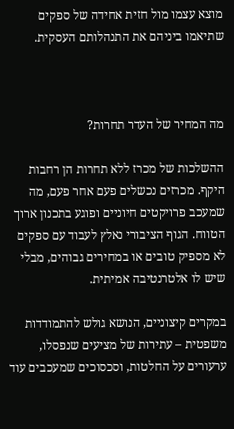מוצא עצמו מול חזית אחידה של ספקים שתיאמו ביניהם את התנהלותם העסקית.



מה המחיר של העדר תחרות?

ההשלכות של מכרז ללא תחרות הן רחבות היקף. מכרזים נכשלים פעם אחר פעם, מה שמעכב פרויקטים חיוניים ופוגע בתכנון ארוך הטווח. הגוף הציבורי נאלץ לעבוד עם ספקים לא מספיק טובים או במחירים גבוהים, מבלי שיש לו אלטרנטיבה אמיתית.

במקרים קיצוניים, הנושא גולש להתמודדות משפטית – עתירות של מציעים שנפסלו, ערעורים על החלטות, וסכסוכים שמעכבים עוד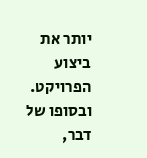יותר את ביצוע הפרויקט. ובסופו של דבר,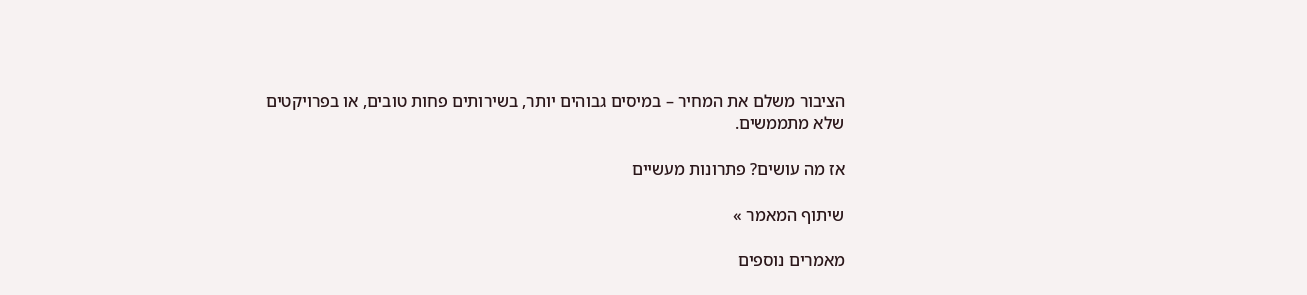הציבור משלם את המחיר – במיסים גבוהים יותר, בשירותים פחות טובים, או בפרויקטים שלא מתממשים.

אז מה עושים? פתרונות מעשיים

שיתוף המאמר »

מאמרים נוספים